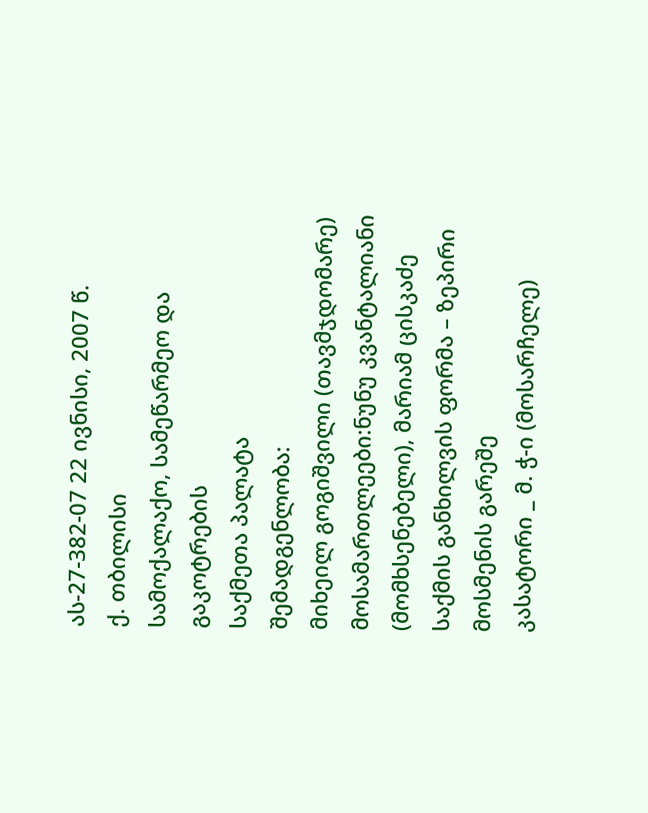ას-27-382-07 22 ივნისი, 2007 წ.
ქ. თბილისი
სამოქალაქო, სამეწარმეო და გაკოტრების
საქმეთა პალატა
შემადგენლობა:
მიხეილ გოგიშვილი (თავმჯდომარე)
მოსამართლეები:ნუნუ კვანტალიანი
(მომხსენებელი), მარიამ ცისკაძე
საქმის განხილვის ფორმა – ზეპირი მოსმენის გარეშე
კასატორი _ მ. ჭ-ი (მოსარჩელე)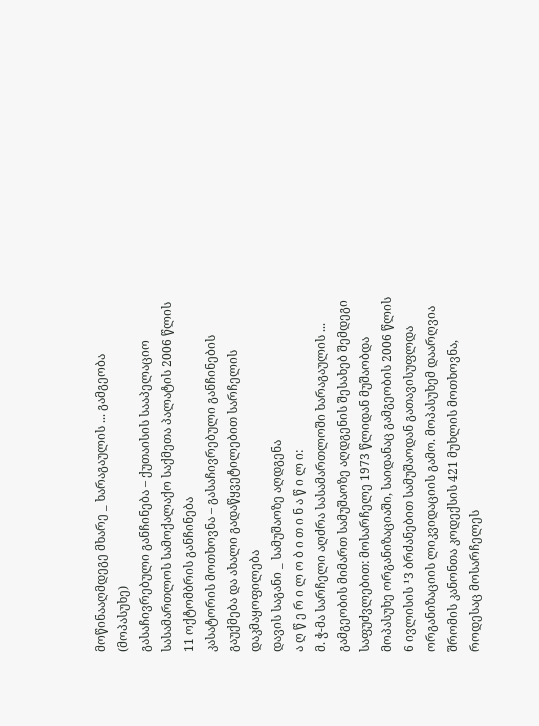მოწინააღმდეგე მხარე _ ხარაგაულის ... გამგეობა (მოპასუხე)
გასაჩივრებული განჩინება – ქუთაისის სააპელაციო სასამართლოს სამოქალაქო საქმეთა პალატის 2006 წლის 11 ოქტომბრის განჩინება
კასატორის მოთხოვნა – გასაჩივრებული განჩინების გაუქმება და ახალი გადაწყვეტილებით სარჩელის დაკმაყოფილება
დავის საგანი _ სამუშაოზე აღდგენა
ა ღ წ ე რ ი ლ ო ბ ი თ ი ნ ა წ ი ლ ი:
მ. ჭ-მა სარჩელი აღძრა სასამართლოში ხარაგაულის ... გამგეობის მიმართ სამუშაოზე აღდგენის შესახებ შემდეგი საფუძვლებით: მოსარჩელე 1973 წლიდან მუშაობდა მოპასუხე ორგანიზაციაში, საიდანაც გამგეობის 2006 წლის 6 ივლისის ¹3 ბრძანებით სამუშაოდან გათავისუფლდა ორგანიზაციის ლიკვიდაციის გამო. მოპასუხემ დაარღვია შრომის კანონთა კოდექსის 421 მუხლის მოთხოვნა, როდესაც მოსარჩელეს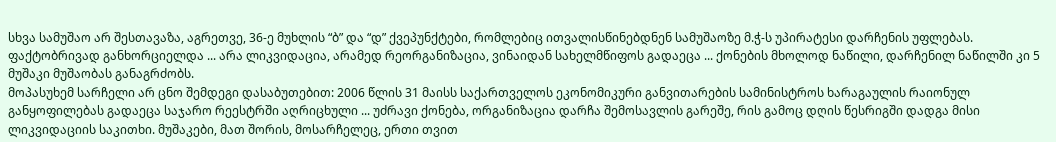სხვა სამუშაო არ შესთავაზა, აგრეთვე, 36-ე მუხლის “ბ” და “დ” ქვეპუნქტები, რომლებიც ითვალისწინებდნენ სამუშაოზე მ.ჭ-ს უპირატესი დარჩენის უფლებას. ფაქტობრივად განხორციელდა ... არა ლიკვიდაცია, არამედ რეორგანიზაცია, ვინაიდან სახელმწიფოს გადაეცა ... ქონების მხოლოდ ნაწილი, დარჩენილ ნაწილში კი 5 მუშაკი მუშაობას განაგრძობს.
მოპასუხემ სარჩელი არ ცნო შემდეგი დასაბუთებით: 2006 წლის 31 მაისს საქართველოს ეკონომიკური განვითარების სამინისტროს ხარაგაულის რაიონულ განყოფილებას გადაეცა საჯარო რეესტრში აღრიცხული ... უძრავი ქონება, ორგანიზაცია დარჩა შემოსავლის გარეშე, რის გამოც დღის წესრიგში დადგა მისი ლიკვიდაციის საკითხი. მუშაკები, მათ შორის, მოსარჩელეც, ერთი თვით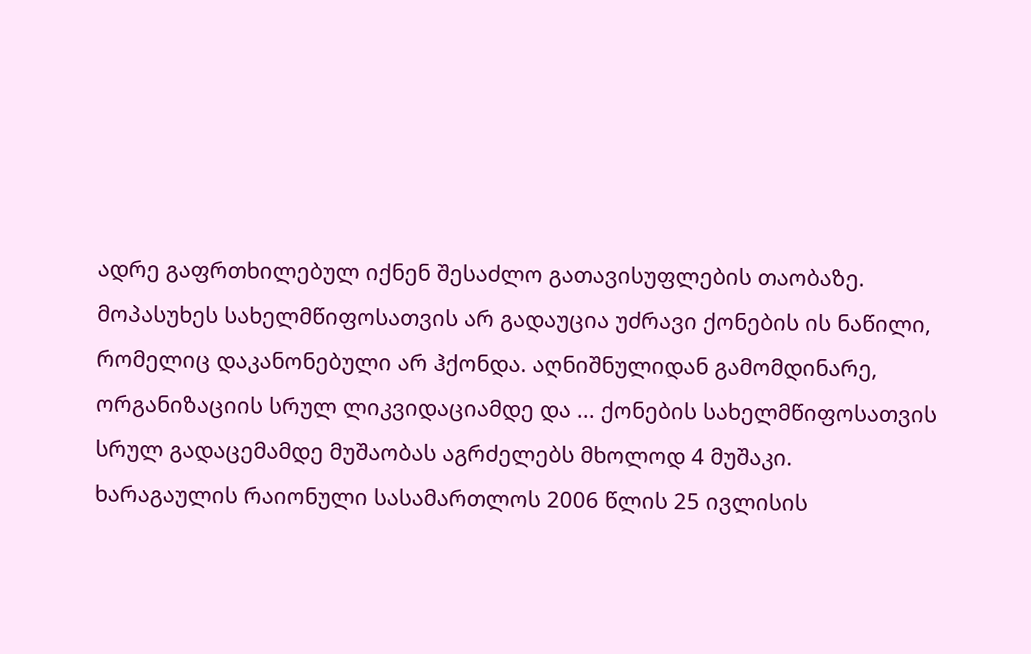ადრე გაფრთხილებულ იქნენ შესაძლო გათავისუფლების თაობაზე. მოპასუხეს სახელმწიფოსათვის არ გადაუცია უძრავი ქონების ის ნაწილი, რომელიც დაკანონებული არ ჰქონდა. აღნიშნულიდან გამომდინარე, ორგანიზაციის სრულ ლიკვიდაციამდე და ... ქონების სახელმწიფოსათვის სრულ გადაცემამდე მუშაობას აგრძელებს მხოლოდ 4 მუშაკი.
ხარაგაულის რაიონული სასამართლოს 2006 წლის 25 ივლისის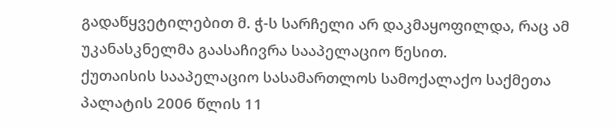გადაწყვეტილებით მ. ჭ-ს სარჩელი არ დაკმაყოფილდა, რაც ამ უკანასკნელმა გაასაჩივრა სააპელაციო წესით.
ქუთაისის სააპელაციო სასამართლოს სამოქალაქო საქმეთა პალატის 2006 წლის 11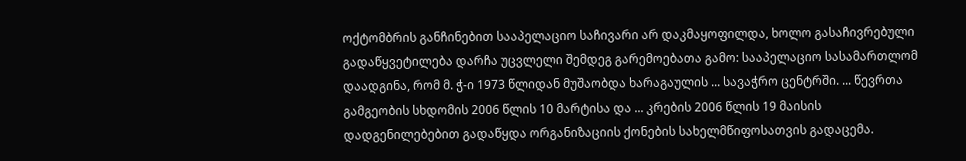ოქტომბრის განჩინებით სააპელაციო საჩივარი არ დაკმაყოფილდა, ხოლო გასაჩივრებული გადაწყვეტილება დარჩა უცვლელი შემდეგ გარემოებათა გამო: სააპელაციო სასამართლომ დაადგინა, რომ მ. ჭ-ი 1973 წლიდან მუშაობდა ხარაგაულის ... სავაჭრო ცენტრში. ... წევრთა გამგეობის სხდომის 2006 წლის 10 მარტისა და ... კრების 2006 წლის 19 მაისის დადგენილებებით გადაწყდა ორგანიზაციის ქონების სახელმწიფოსათვის გადაცემა.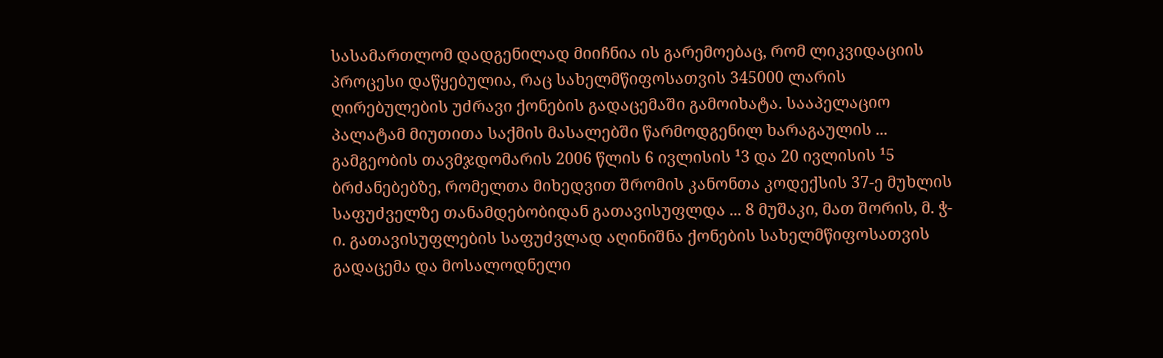სასამართლომ დადგენილად მიიჩნია ის გარემოებაც, რომ ლიკვიდაციის პროცესი დაწყებულია, რაც სახელმწიფოსათვის 345000 ლარის ღირებულების უძრავი ქონების გადაცემაში გამოიხატა. სააპელაციო პალატამ მიუთითა საქმის მასალებში წარმოდგენილ ხარაგაულის ... გამგეობის თავმჯდომარის 2006 წლის 6 ივლისის ¹3 და 20 ივლისის ¹5 ბრძანებებზე, რომელთა მიხედვით შრომის კანონთა კოდექსის 37-ე მუხლის საფუძველზე თანამდებობიდან გათავისუფლდა ... 8 მუშაკი, მათ შორის, მ. ჭ-ი. გათავისუფლების საფუძვლად აღინიშნა ქონების სახელმწიფოსათვის გადაცემა და მოსალოდნელი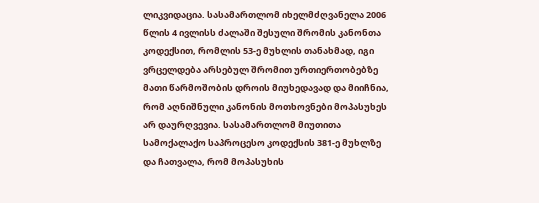ლიკვიდაცია. სასამართლომ იხელმძღვანელა 2006 წლის 4 ივლისს ძალაში შესული შრომის კანონთა კოდექსით, რომლის 53-ე მუხლის თანახმად, იგი ვრცელდება არსებულ შრომით ურთიერთობებზე მათი წარმოშობის დროის მიუხედავად და მიიჩნია, რომ აღნიშნული კანონის მოთხოვნები მოპასუხეს არ დაურღვევია. სასამართლომ მიუთითა სამოქალაქო საპროცესო კოდექსის 381-ე მუხლზე და ჩათვალა, რომ მოპასუხის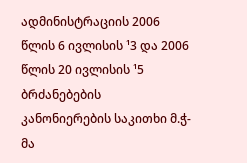ადმინისტრაციის 2006 წლის 6 ივლისის ¹3 და 2006 წლის 20 ივლისის ¹5 ბრძანებების კანონიერების საკითხი მ.ჭ-მა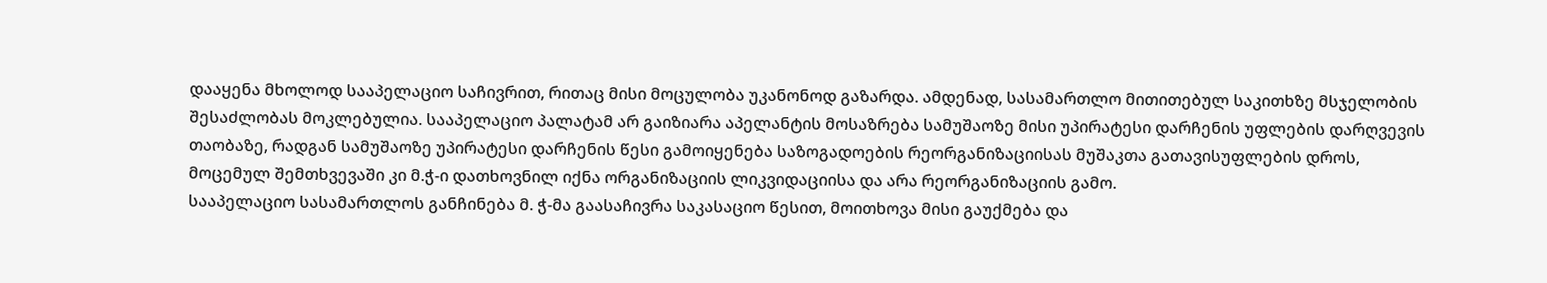დააყენა მხოლოდ სააპელაციო საჩივრით, რითაც მისი მოცულობა უკანონოდ გაზარდა. ამდენად, სასამართლო მითითებულ საკითხზე მსჯელობის შესაძლობას მოკლებულია. სააპელაციო პალატამ არ გაიზიარა აპელანტის მოსაზრება სამუშაოზე მისი უპირატესი დარჩენის უფლების დარღვევის თაობაზე, რადგან სამუშაოზე უპირატესი დარჩენის წესი გამოიყენება საზოგადოების რეორგანიზაციისას მუშაკთა გათავისუფლების დროს, მოცემულ შემთხვევაში კი მ.ჭ-ი დათხოვნილ იქნა ორგანიზაციის ლიკვიდაციისა და არა რეორგანიზაციის გამო.
სააპელაციო სასამართლოს განჩინება მ. ჭ-მა გაასაჩივრა საკასაციო წესით, მოითხოვა მისი გაუქმება და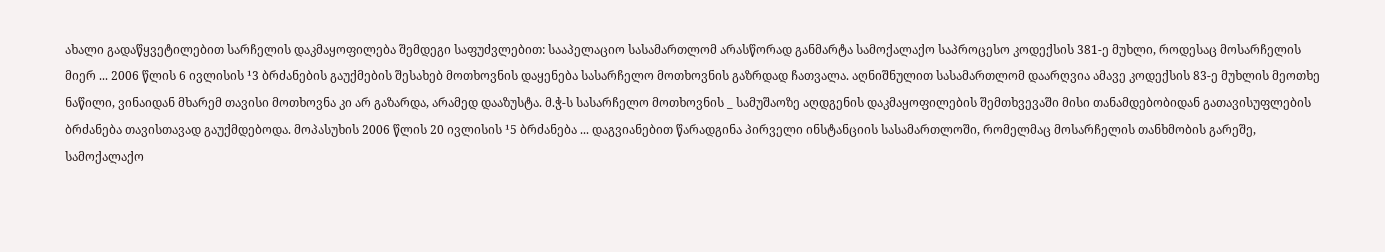ახალი გადაწყვეტილებით სარჩელის დაკმაყოფილება შემდეგი საფუძვლებით: სააპელაციო სასამართლომ არასწორად განმარტა სამოქალაქო საპროცესო კოდექსის 381-ე მუხლი, როდესაც მოსარჩელის მიერ ... 2006 წლის 6 ივლისის ¹3 ბრძანების გაუქმების შესახებ მოთხოვნის დაყენება სასარჩელო მოთხოვნის გაზრდად ჩათვალა. აღნიშნულით სასამართლომ დაარღვია ამავე კოდექსის 83-ე მუხლის მეოთხე ნაწილი, ვინაიდან მხარემ თავისი მოთხოვნა კი არ გაზარდა, არამედ დააზუსტა. მ.ჭ-ს სასარჩელო მოთხოვნის _ სამუშაოზე აღდგენის დაკმაყოფილების შემთხვევაში მისი თანამდებობიდან გათავისუფლების ბრძანება თავისთავად გაუქმდებოდა. მოპასუხის 2006 წლის 20 ივლისის ¹5 ბრძანება ... დაგვიანებით წარადგინა პირველი ინსტანციის სასამართლოში, რომელმაც მოსარჩელის თანხმობის გარეშე, სამოქალაქო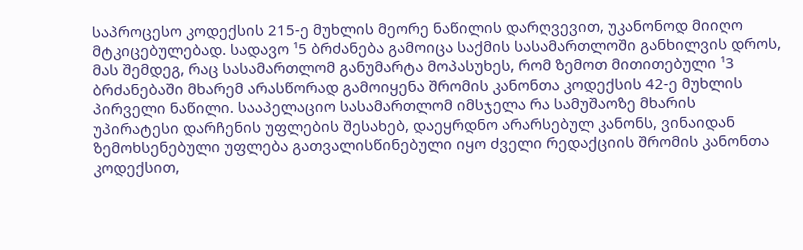საპროცესო კოდექსის 215-ე მუხლის მეორე ნაწილის დარღვევით, უკანონოდ მიიღო მტკიცებულებად. სადავო ¹5 ბრძანება გამოიცა საქმის სასამართლოში განხილვის დროს, მას შემდეგ, რაც სასამართლომ განუმარტა მოპასუხეს, რომ ზემოთ მითითებული ¹3 ბრძანებაში მხარემ არასწორად გამოიყენა შრომის კანონთა კოდექსის 42-ე მუხლის პირველი ნაწილი. სააპელაციო სასამართლომ იმსჯელა რა სამუშაოზე მხარის უპირატესი დარჩენის უფლების შესახებ, დაეყრდნო არარსებულ კანონს, ვინაიდან ზემოხსენებული უფლება გათვალისწინებული იყო ძველი რედაქციის შრომის კანონთა კოდექსით,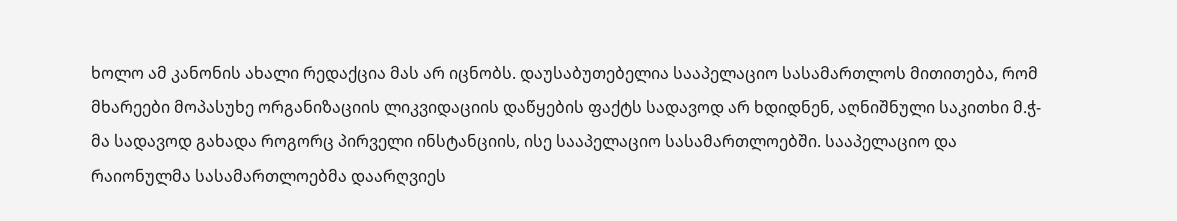ხოლო ამ კანონის ახალი რედაქცია მას არ იცნობს. დაუსაბუთებელია სააპელაციო სასამართლოს მითითება, რომ მხარეები მოპასუხე ორგანიზაციის ლიკვიდაციის დაწყების ფაქტს სადავოდ არ ხდიდნენ, აღნიშნული საკითხი მ.ჭ-მა სადავოდ გახადა როგორც პირველი ინსტანციის, ისე სააპელაციო სასამართლოებში. სააპელაციო და რაიონულმა სასამართლოებმა დაარღვიეს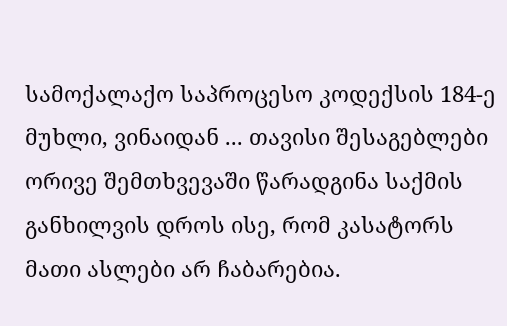სამოქალაქო საპროცესო კოდექსის 184-ე მუხლი, ვინაიდან ... თავისი შესაგებლები ორივე შემთხვევაში წარადგინა საქმის განხილვის დროს ისე, რომ კასატორს მათი ასლები არ ჩაბარებია.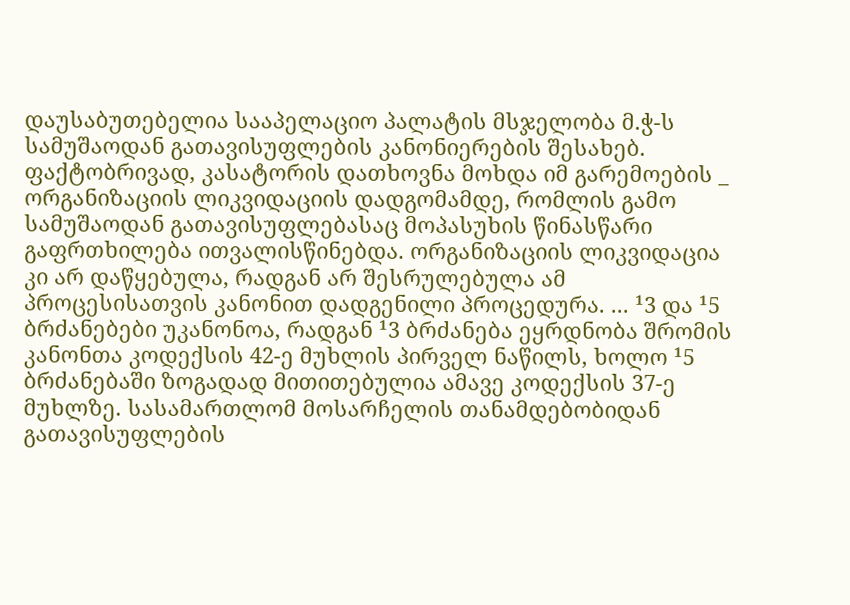დაუსაბუთებელია სააპელაციო პალატის მსჯელობა მ.ჭ-ს სამუშაოდან გათავისუფლების კანონიერების შესახებ. ფაქტობრივად, კასატორის დათხოვნა მოხდა იმ გარემოების _ ორგანიზაციის ლიკვიდაციის დადგომამდე, რომლის გამო სამუშაოდან გათავისუფლებასაც მოპასუხის წინასწარი გაფრთხილება ითვალისწინებდა. ორგანიზაციის ლიკვიდაცია კი არ დაწყებულა, რადგან არ შესრულებულა ამ პროცესისათვის კანონით დადგენილი პროცედურა. ... ¹3 და ¹5 ბრძანებები უკანონოა, რადგან ¹3 ბრძანება ეყრდნობა შრომის კანონთა კოდექსის 42-ე მუხლის პირველ ნაწილს, ხოლო ¹5 ბრძანებაში ზოგადად მითითებულია ამავე კოდექსის 37-ე მუხლზე. სასამართლომ მოსარჩელის თანამდებობიდან გათავისუფლების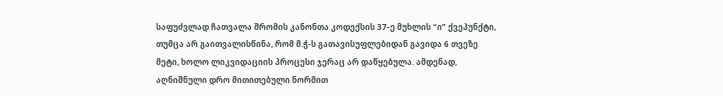საფუძვლად ჩათვალა შრომის კანონთა კოდექსის 37-ე მუხლის “ი” ქვეპუნქტი, თუმცა არ გაითვალისწინა, რომ მ.ჭ-ს გათავისუფლებიდან გავიდა 6 თვეზე მეტი, ხოლო ლიკვიდაციის პროცესი ჯერაც არ დაწყებულა. ამდენად, აღნიშნული დრო მითითებული ნორმით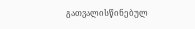გათვალისწინებულ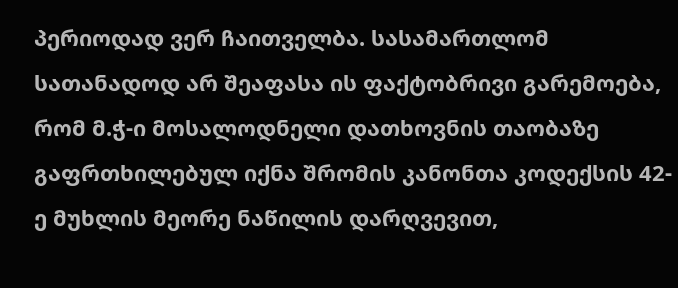პერიოდად ვერ ჩაითველბა. სასამართლომ სათანადოდ არ შეაფასა ის ფაქტობრივი გარემოება, რომ მ.ჭ-ი მოსალოდნელი დათხოვნის თაობაზე გაფრთხილებულ იქნა შრომის კანონთა კოდექსის 42-ე მუხლის მეორე ნაწილის დარღვევით,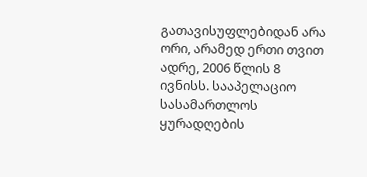გათავისუფლებიდან არა ორი, არამედ ერთი თვით ადრე, 2006 წლის 8 ივნისს. სააპელაციო სასამართლოს ყურადღების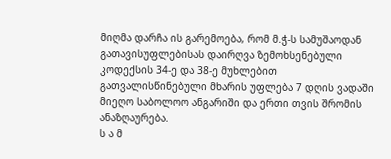მიღმა დარჩა ის გარემოება, რომ მ.ჭ-ს სამუშაოდან გათავისუფლებისას დაირღვა ზემოხსენებული კოდექსის 34-ე და 38-ე მუხლებით გათვალისწინებული მხარის უფლება 7 დღის ვადაში მიეღო საბოლოო ანგარიში და ერთი თვის შრომის ანაზღაურება.
ს ა მ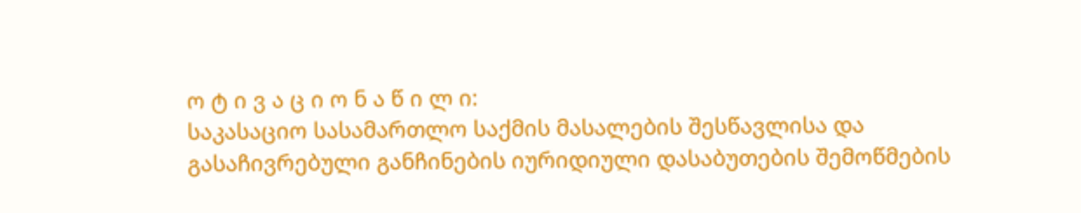ო ტ ი ვ ა ც ი ო ნ ა წ ი ლ ი:
საკასაციო სასამართლო საქმის მასალების შესწავლისა და გასაჩივრებული განჩინების იურიდიული დასაბუთების შემოწმების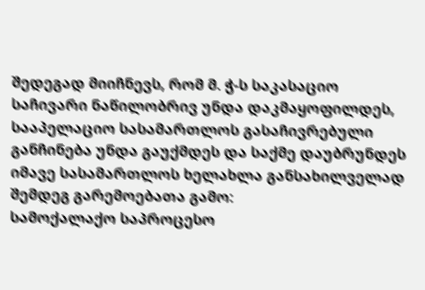შედეგად მიიჩნევს, რომ მ. ჭ-ს საკასაციო საჩივარი ნაწილობრივ უნდა დაკმაყოფილდეს, სააპელაციო სასამართლოს გასაჩივრებული განჩინება უნდა გაუქმდეს და საქმე დაუბრუნდეს იმავე სასამართლოს ხელახლა განსახილველად შემდეგ გარემოებათა გამო:
სამოქალაქო საპროცესო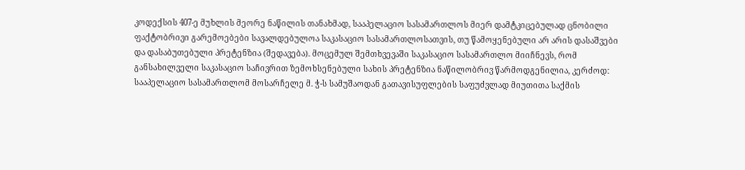კოდექსის 407-ე მუხლის მეორე ნაწილის თანახმად, სააპელაციო სასამართლოს მიერ დამტკიცებულად ცნობილი ფაქტობრივი გარემოებები სავალდებულოა საკასაციო სასამართლოსათვის, თუ წამოყენებული არ არის დასაშვები და დასაბუთებული პრეტენზია (შედავება). მოცემულ შემთხვევაში საკასაციო სასამართლო მიიჩნევს, რომ განსახილველი საკასაციო საჩივრით ზემოხსენებული სახის პრეტენზია ნაწილობრივ წარმოდგენილია, კერძოდ:
სააპელაციო სასამართლომ მოსარჩელე მ. ჭ-ს სამუშაოდან გათავისუფლების საფუძვლად მიუთითა საქმის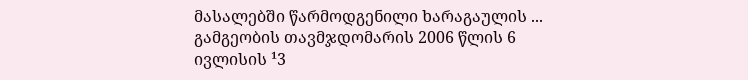მასალებში წარმოდგენილი ხარაგაულის ... გამგეობის თავმჯდომარის 2006 წლის 6 ივლისის ¹3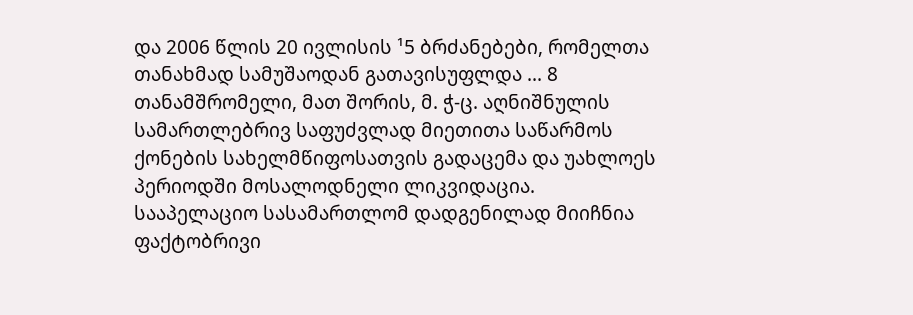და 2006 წლის 20 ივლისის ¹5 ბრძანებები, რომელთა თანახმად სამუშაოდან გათავისუფლდა ... 8 თანამშრომელი, მათ შორის, მ. ჭ-ც. აღნიშნულის სამართლებრივ საფუძვლად მიეთითა საწარმოს ქონების სახელმწიფოსათვის გადაცემა და უახლოეს პერიოდში მოსალოდნელი ლიკვიდაცია.
სააპელაციო სასამართლომ დადგენილად მიიჩნია ფაქტობრივი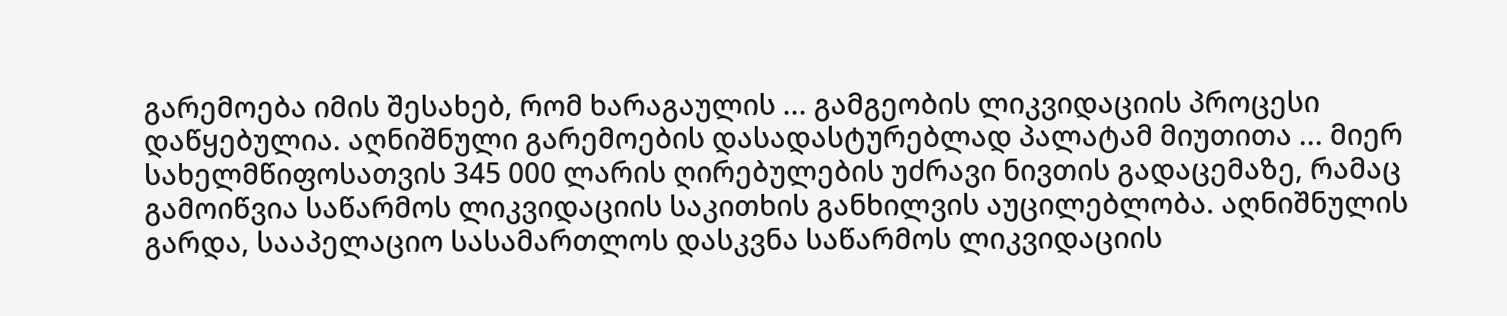გარემოება იმის შესახებ, რომ ხარაგაულის ... გამგეობის ლიკვიდაციის პროცესი დაწყებულია. აღნიშნული გარემოების დასადასტურებლად პალატამ მიუთითა ... მიერ სახელმწიფოსათვის 345 000 ლარის ღირებულების უძრავი ნივთის გადაცემაზე, რამაც გამოიწვია საწარმოს ლიკვიდაციის საკითხის განხილვის აუცილებლობა. აღნიშნულის გარდა, სააპელაციო სასამართლოს დასკვნა საწარმოს ლიკვიდაციის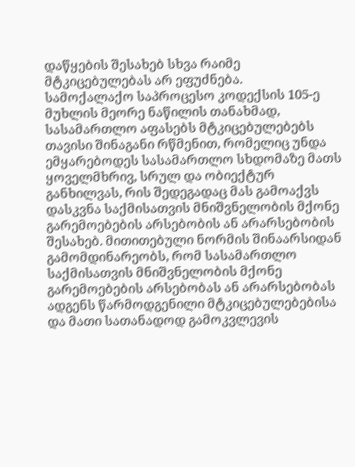დაწყების შესახებ სხვა რაიმე მტკიცებულებას არ ეფუძნება.
სამოქალაქო საპროცესო კოდექსის 105-ე მუხლის მეორე ნაწილის თანახმად, სასამართლო აფასებს მტკიცებულებებს თავისი შინაგანი რწმენით, რომელიც უნდა ემყარებოდეს სასამართლო სხდომაზე მათს ყოველმხრივ, სრულ და ობიექტურ განხილვას, რის შედეგადაც მას გამოაქვს დასკვნა საქმისათვის მნიშვნელობის მქონე გარემოებების არსებობის ან არარსებობის შესახებ. მითითებული ნორმის შინაარსიდან გამომდინარეობს, რომ სასამართლო საქმისათვის მნიშვნელობის მქონე გარემოებების არსებობას ან არარსებობას ადგენს წარმოდგენილი მტკიცებულებებისა და მათი სათანადოდ გამოკვლევის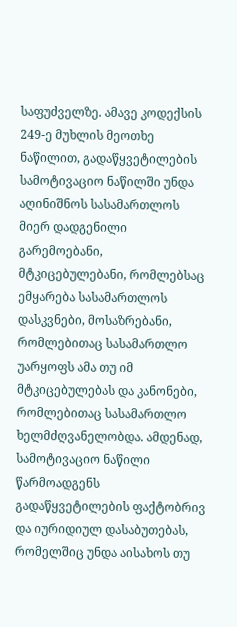საფუძველზე. ამავე კოდექსის 249-ე მუხლის მეოთხე ნაწილით, გადაწყვეტილების სამოტივაციო ნაწილში უნდა აღინიშნოს სასამართლოს მიერ დადგენილი გარემოებანი, მტკიცებულებანი, რომლებსაც ემყარება სასამართლოს დასკვნები, მოსაზრებანი, რომლებითაც სასამართლო უარყოფს ამა თუ იმ მტკიცებულებას და კანონები, რომლებითაც სასამართლო ხელმძღვანელობდა. ამდენად, სამოტივაციო ნაწილი წარმოადგენს გადაწყვეტილების ფაქტობრივ და იურიდიულ დასაბუთებას, რომელშიც უნდა აისახოს თუ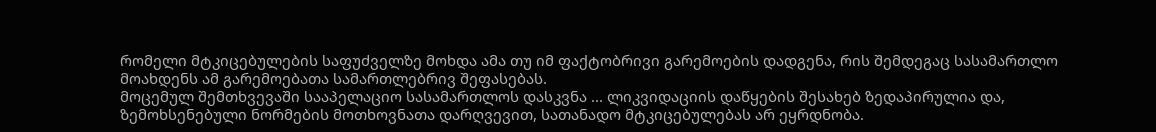რომელი მტკიცებულების საფუძველზე მოხდა ამა თუ იმ ფაქტობრივი გარემოების დადგენა, რის შემდეგაც სასამართლო მოახდენს ამ გარემოებათა სამართლებრივ შეფასებას.
მოცემულ შემთხვევაში სააპელაციო სასამართლოს დასკვნა ... ლიკვიდაციის დაწყების შესახებ ზედაპირულია და, ზემოხსენებული ნორმების მოთხოვნათა დარღვევით, სათანადო მტკიცებულებას არ ეყრდნობა.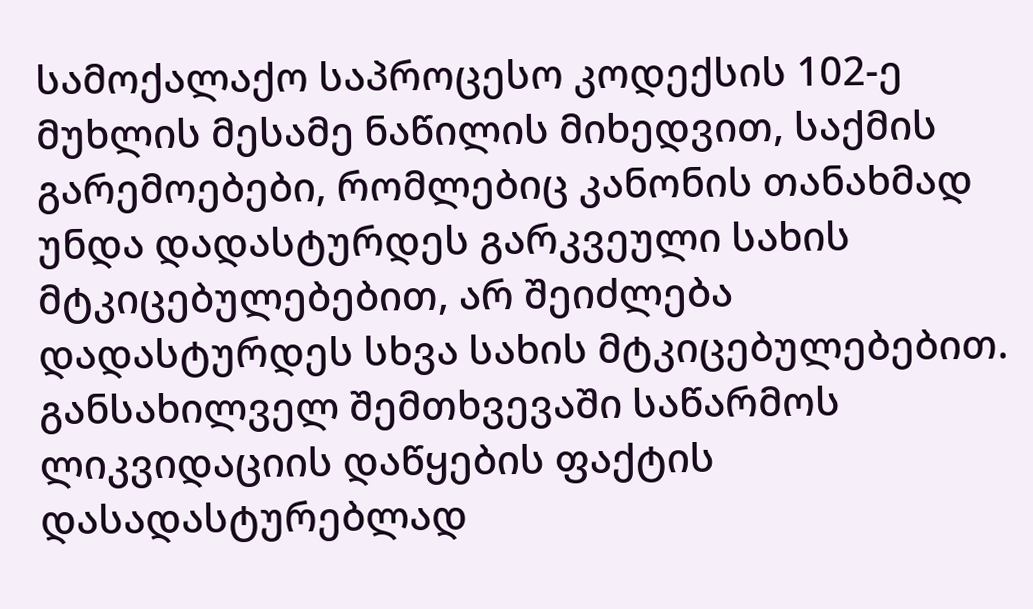სამოქალაქო საპროცესო კოდექსის 102-ე მუხლის მესამე ნაწილის მიხედვით, საქმის გარემოებები, რომლებიც კანონის თანახმად უნდა დადასტურდეს გარკვეული სახის მტკიცებულებებით, არ შეიძლება დადასტურდეს სხვა სახის მტკიცებულებებით. განსახილველ შემთხვევაში საწარმოს ლიკვიდაციის დაწყების ფაქტის დასადასტურებლად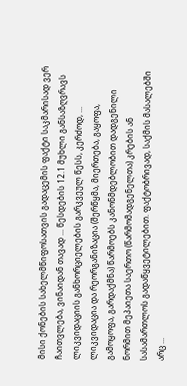მისი ქონების სახელმწიფოსათვის გადაცემის ფაქტი საკმარისად ვერ ჩაითვლება, ვინაიდან თავად ... წესდების 12.1 მუხლი განსაზღვრავს ლიკვიდაციის განხორციელების გარკვეულ წესს, კერძოდ, ... ლიკვიდაცია და რეორგანიზაცია (შერწყმა, მიერთება, გაყოფა, გამოყოფა, გარდაქმნა) წარმოებს კანონმდებლობით დადგენილი ნორმით მეპაიეთა საერთო (წარმომადგენელთა) კრების ან სასამართლოს გადაწყვეტილებით. ფაქტობრივად, საქმის მასალებში არც ...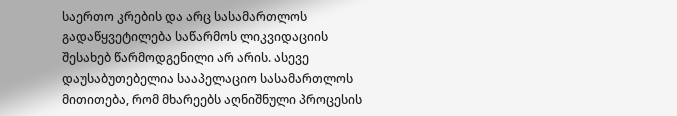საერთო კრების და არც სასამართლოს გადაწყვეტილება საწარმოს ლიკვიდაციის შესახებ წარმოდგენილი არ არის. ასევე დაუსაბუთებელია სააპელაციო სასამართლოს მითითება, რომ მხარეებს აღნიშნული პროცესის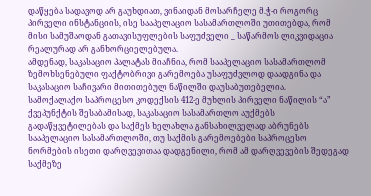დაწყება სადავოდ არ გაუხდიათ, ვინაიდან მოსარჩელე მ.ჭ-ი როგორც პირველი ინსტანციის, ისე სააპელაციო სასამართლოში უთითებდა, რომ მისი სამუშაოდან გათავისუფლების საფუძველი _ საწარმოს ლიკვიდაცია რეალურად არ განხორციელებულა.
ამდენად, საკასაციო პალატას მიაჩნია, რომ სააპელაციო სასამართლომ ზემოხსენებული ფაქტობრივი გარემოება უსაფუძვლოდ დაადგინა და საკასაციო საჩივარი მითითებულ ნაწილში დაუსაბუთებელია.
სამოქალაქო საპროცესო კოდექსის 412-ე მუხლის პირველი ნაწილის “ა” ქვეპუნქტის შესაბამისად, საკასაციო სასამართლო აუქმებს გადაწყვეტილებას და საქმეს ხელახლა განსახილველად აბრუნებს სააპელაციო სასამართლოში, თუ საქმის გარემოებები საპროცესო ნორმების ისეთი დარღვევითაა დადგენილი, რომ ამ დარღვევების შედეგად საქმეზე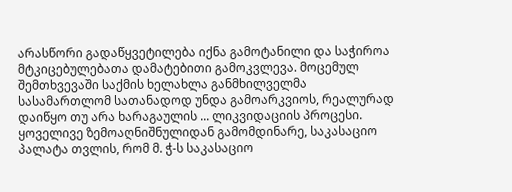არასწორი გადაწყვეტილება იქნა გამოტანილი და საჭიროა მტკიცებულებათა დამატებითი გამოკვლევა. მოცემულ შემთხვევაში საქმის ხელახლა განმხილველმა სასამართლომ სათანადოდ უნდა გამოარკვიოს, რეალურად დაიწყო თუ არა ხარაგაულის ... ლიკვიდაციის პროცესი.
ყოველივე ზემოაღნიშნულიდან გამომდინარე, საკასაციო პალატა თვლის, რომ მ. ჭ-ს საკასაციო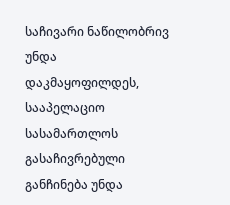საჩივარი ნაწილობრივ უნდა დაკმაყოფილდეს, სააპელაციო სასამართლოს გასაჩივრებული განჩინება უნდა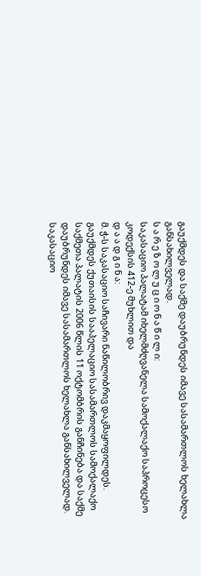გაუქმდეს და საქმე დაუბრუნდეს იმავე სასამართლოს ხელახლა განსახილველად.
ს ა რ ე ზ ო ლ უ ც ი ო ნ ა წ ი ლ ი:
საკასაციო პალატამ იხელმძღვანელა სამოქალაქო საპროცესო კოდექსის 412-ე მუხლით და
დ ა ა დ გ ი ნ ა:
მ. ჭ-ს საკასაციო საჩივარი ნაწილობრივ დაკმაყოფილდეს.
გაუქმდეს ქუთაისის სააპელაციო სასამართლოს სამოქალაქო საქმეთა პალატის 2006 წლის 11 ოქტომბრის განჩინება და საქმე დაუბრუნდეს იმავე სასამართლოს ხელახლა განსახილველად.
საკასაციო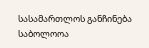სასამართლოს განჩინება საბოლოოა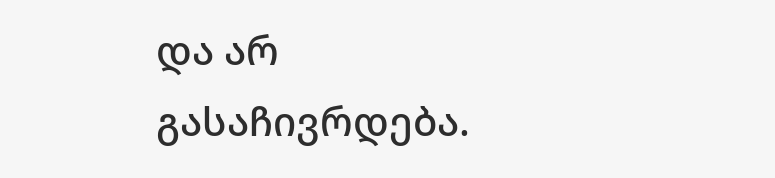და არ გასაჩივრდება.